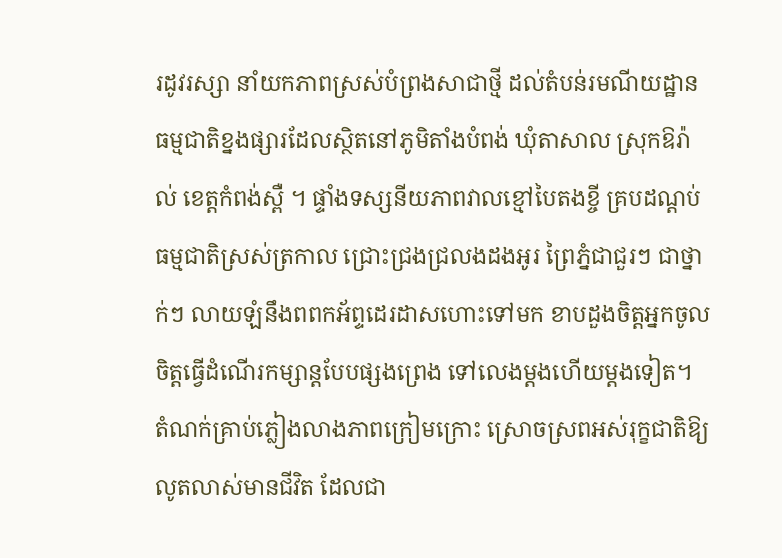រដូវរស្សា នាំយកភាពស្រស់បំព្រងសាជាថ្មី ដល់តំបន់រមណីយដ្ឋានធម្មជាតិខ្នងផ្សារដែលស្ថិតនៅភូមិតាំងបំពង់ ឃុំតាសាល ស្រុកឱរ៉ាល់ ខេត្តកំពង់ស្ពឺ ។ ផ្ទាំងទស្សនីយភាពវាលខ្មៅបៃតងខ្ចី គ្របដណ្ដប់ ធម្មជាតិស្រស់ត្រកាល ជ្រោះជ្រងជ្រលងដងអូរ ព្រៃភ្នំជាជួរៗ ជាថ្នាក់ៗ លាយឡំនឹងពពកអ័ព្ទដេរដាសហោះទៅមក ខាបដួងចិត្តអ្នកចូលចិត្តធ្វើដំណើរកម្សាន្តបែបផ្សងព្រេង ទៅលេងម្ដងហើយម្ដងទៀត។
តំណក់គ្រាប់ភ្លៀងលាងភាពក្រៀមក្រោះ ស្រោចស្រពអស់រុក្ខជាតិឱ្យលូតលាស់មានជីវិត ដែលជា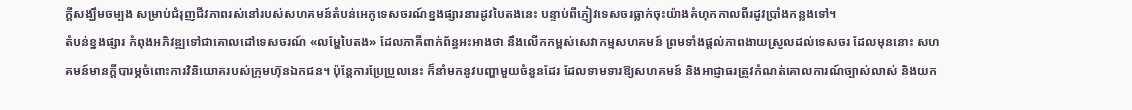ក្ដីសង្ឃឹមចម្បង សម្រាប់ជំរុញជីវភាពរស់នៅរបស់សហគមន៍តំបន់អេកូទេសចរណ៍ខ្នងផ្សារនារដូវបៃតងនេះ បន្ទាប់ពីភ្ញៀវទេសចរធ្លាក់ចុះយ៉ាងគំហុកកាលពីរដូវប្រាំងកន្លងទៅ។
តំបន់ខ្នងផ្សារ កំពុងអភិវឌ្ឍទៅជាគោលដៅទេសចរណ៍ «លម្ហែបៃតង» ដែលភាគីពាក់ព័ន្ធអះអាងថា នឹងលើកកម្ពស់សេវាកម្មសហគមន៍ ព្រមទាំងផ្តល់ភាពងាយស្រួលដល់ទេសចរ ដែលមុននោះ សហគមន៍មានក្ដីបារម្ភចំពោះការវិនិយោគរបស់ក្រុមហ៊ុនឯកជន។ ប៉ុន្ដែការប្រែប្រួលនេះ ក៏នាំមកនូវបញ្ហាមួយចំនួនដែរ ដែលទាមទារឱ្យសហគមន៍ និងអាជ្ញាធរត្រូវកំណត់គោលការណ៍ច្បាស់លាស់ និងយក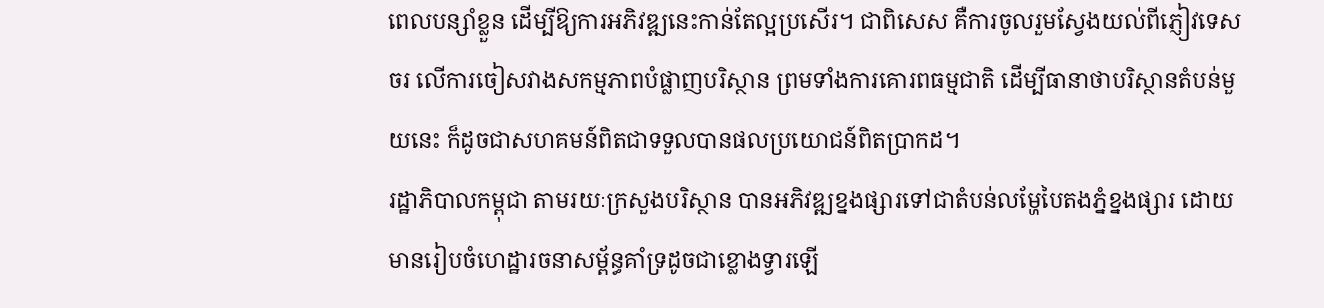ពេលបន្សាំខ្លួន ដើម្បីឱ្យការអភិវឌ្ឍនេះកាន់តែល្អប្រសើរ។ ជាពិសេស គឺការចូលរួមស្វែងយល់ពីភ្ញៀវទេសចរ លើការចៀសវាងសកម្មភាពបំផ្លាញបរិស្ថាន ព្រមទាំងការគោរពធម្មជាតិ ដើម្បីធានាថាបរិស្ថានតំបន់មួយនេះ ក៏ដូចជាសហគមន៍ពិតជាទទួលបានផលប្រយោជន៍ពិតប្រាកដ។
រដ្ឋាភិបាលកម្ពុជា តាមរយៈក្រសួងបរិស្ថាន បានអភិវឌ្ឍខ្នងផ្សារទៅជាតំបន់លម្ហែបៃតងភ្នំខ្នងផ្សារ ដោយមានរៀបចំហេដ្ឋារចនាសម្ព័ន្ធគាំទ្រដូចជាខ្លោងទ្វារឡើ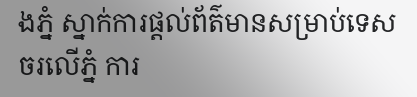ងភ្នំ ស្នាក់ការផ្តល់ព័ត៌មានសម្រាប់ទេសចរលើភ្នំ ការ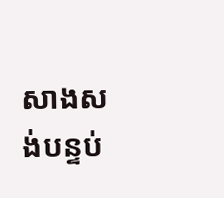សាងសង់បន្ទប់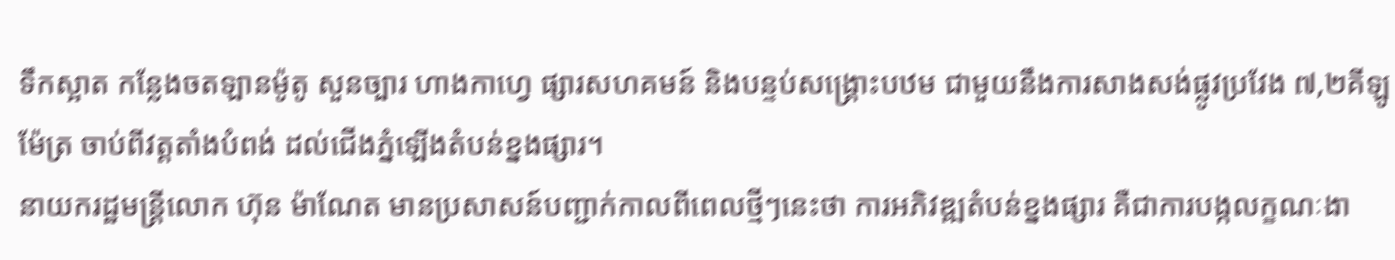ទឹកស្អាត កន្លែងចតឡានម៉ូតូ សួនច្បារ ហាងកាហ្វេ ផ្សារសហគមន៍ និងបន្ទប់សង្គ្រោះបឋម ជាមួយនឹងការសាងសង់ផ្លូវប្រវែង ៧,២គីឡូម៉ែត្រ ចាប់ពីវត្តតាំងបំពង់ ដល់ជើងភ្នំឡើងតំបន់ខ្នងផ្សារ។
នាយករដ្ឋមន្ត្រីលោក ហ៊ុន ម៉ាណែត មានប្រសាសន៍បញ្ជាក់កាលពីពេលថ្មីៗនេះថា ការអភិវឌ្ឍតំបន់ខ្នងផ្សារ គឺជាការបង្កលក្ខណៈងា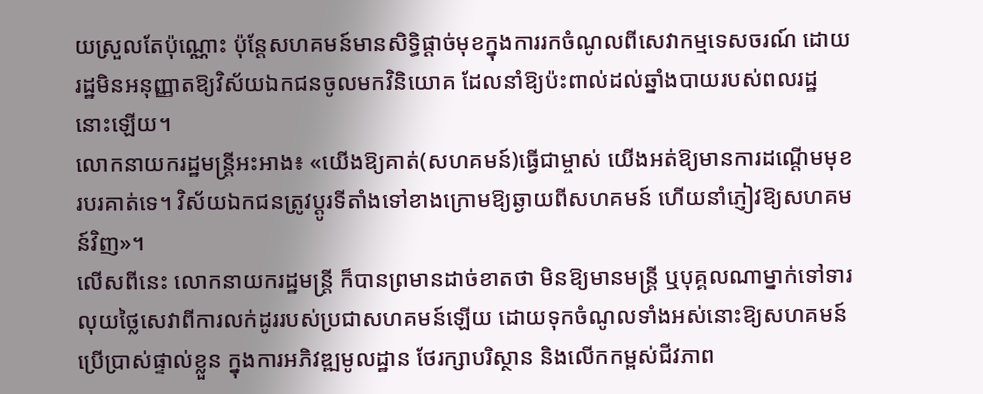យស្រួលតែប៉ុណ្ណោះ ប៉ុន្តែសហគមន៍មានសិទ្ធិផ្តាច់មុខក្នុងការរកចំណូលពីសេវាកម្មទេសចរណ៍ ដោយរដ្ឋមិនអនុញ្ញាតឱ្យវិស័យឯកជនចូលមកវិនិយោគ ដែលនាំឱ្យប៉ះពាល់ដល់ឆ្នាំងបាយរបស់ពលរដ្ឋនោះឡើយ។
លោកនាយករដ្ឋមន្ត្រីអះអាង៖ «យើងឱ្យគាត់(សហគមន៍)ធ្វើជាម្ចាស់ យើងអត់ឱ្យមានការដណ្ដើមមុខរបរគាត់ទេ។ វិស័យឯកជនត្រូវប្ដូរទីតាំងទៅខាងក្រោមឱ្យឆ្ងាយពីសហគមន៍ ហើយនាំភ្ញៀវឱ្យសហគមន៍វិញ»។
លើសពីនេះ លោកនាយករដ្ឋមន្ត្រី ក៏បានព្រមានដាច់ខាតថា មិនឱ្យមានមន្ត្រី ឬបុគ្គលណាម្នាក់ទៅទារលុយថ្លៃសេវាពីការលក់ដូររបស់ប្រជាសហគមន៍ឡើយ ដោយទុកចំណូលទាំងអស់នោះឱ្យសហគមន៍ប្រើប្រាស់ផ្ទាល់ខ្លួន ក្នុងការអភិវឌ្ឍមូលដ្ឋាន ថែរក្សាបរិស្ថាន និងលើកកម្ពស់ជីវភាព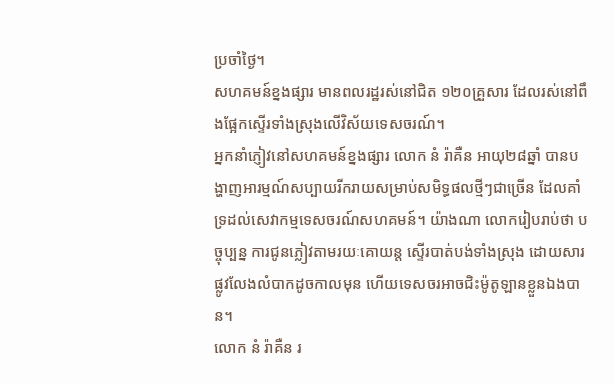ប្រចាំថ្ងៃ។
សហគមន៍ខ្នងផ្សារ មានពលរដ្ឋរស់នៅជិត ១២០គ្រួសារ ដែលរស់នៅពឹងផ្អែកស្ទើរទាំងស្រុងលើវិស័យទេសចរណ៍។
អ្នកនាំភ្ញៀវនៅសហគមន៍ខ្នងផ្សារ លោក នំ រ៉ាគឺន អាយុ២៨ឆ្នាំ បានបង្ហាញអារម្មណ៍សប្បាយរីករាយសម្រាប់សមិទ្ធផលថ្មីៗជាច្រើន ដែលគាំទ្រដល់សេវាកម្មទេសចរណ៍សហគមន៍។ យ៉ាងណា លោករៀបរាប់ថា បច្ចុប្បន្ន ការជូនភ្លៀវតាមរយៈគោយន្ត ស្ទើរបាត់បង់ទាំងស្រុង ដោយសារផ្លូវលែងលំបាកដូចកាលមុន ហើយទេសចរអាចជិះម៉ូតូឡានខ្លួនឯងបាន។
លោក នំ រ៉ាគឺន រ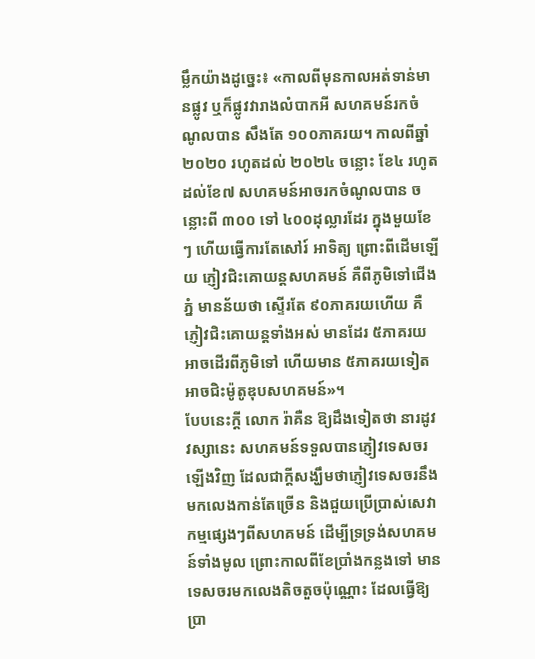ម្លឹកយ៉ាងដូច្នេះ៖ «កាលពីមុនកាលអត់ទាន់មានផ្លូវ ឬក៏ផ្លូវវារាងលំបាកអី សហគមន៍រកចំណូលបាន សឹងតែ ១០០ភាគរយ។ កាលពីឆ្នាំ២០២០ រហូតដល់ ២០២៤ ចន្លោះ ខែ៤ រហូតដល់ខែ៧ សហគមន៍អាចរកចំណូលបាន ចន្លោះពី ៣០០ ទៅ ៤០០ដុល្លារដែរ ក្នុងមួយខែៗ ហើយធ្វើការតែសៅរ៍ អាទិត្យ ព្រោះពីដើមឡើយ ភ្ញៀវជិះគោយន្តសហគមន៍ គឺពីភូមិទៅជើងភ្នំ មានន័យថា ស្ទើរតែ ៩០ភាគរយហើយ គឺភ្ញៀវជិះគោយន្តទាំងអស់ មានដែរ ៥ភាគរយ អាចដើរពីភូមិទៅ ហើយមាន ៥ភាគរយទៀត អាចជិះម៉ូតូឌុបសហគមន៍»។
បែបនេះក្ដី លោក រ៉ាគឺន ឱ្យដឹងទៀតថា នារដូវវស្សានេះ សហគមន៍ទទួលបានភ្ញៀវទេសចរឡើងវិញ ដែលជាក្តីសង្ឃឹមថាភ្ញៀវទេសចរនឹងមកលេងកាន់តែច្រើន និងជួយប្រើប្រាស់សេវាកម្មផ្សេងៗពីសហគមន៍ ដើម្បីទ្រទ្រង់សហគមន៍ទាំងមូល ព្រោះកាលពីខែប្រាំងកន្លងទៅ មានទេសចរមកលេងតិចតួចប៉ុណ្ណោះ ដែលធ្វើឱ្យប្រា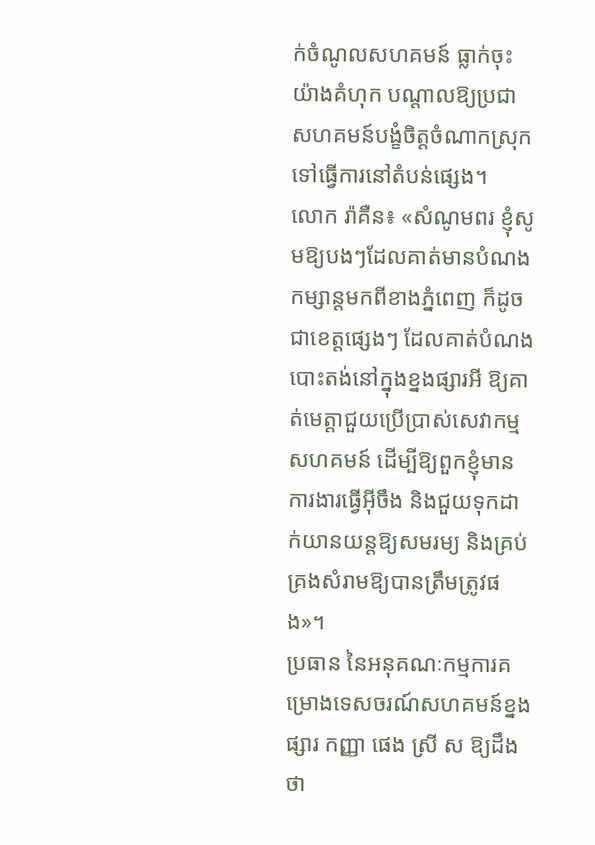ក់ចំណូលសហគមន៍ ធ្លាក់ចុះយ៉ាងគំហុក បណ្ដាលឱ្យប្រជាសហគមន៍បង្ខំចិត្តចំណាកស្រុកទៅធ្វើការនៅតំបន់ផ្សេង។
លោក រ៉ាគឺន៖ «សំណូមពរ ខ្ញុំសូមឱ្យបងៗដែលគាត់មានបំណងកម្សាន្តមកពីខាងភ្នំពេញ ក៏ដូចជាខេត្តផ្សេងៗ ដែលគាត់បំណងបោះតង់នៅក្នុងខ្នងផ្សារអី ឱ្យគាត់មេត្តាជួយប្រើប្រាស់សេវាកម្មសហគមន៍ ដើម្បីឱ្យពួកខ្ញុំមានការងារធ្វើអ៊ីចឹង និងជួយទុកដាក់យានយន្តឱ្យសមរម្យ និងគ្រប់គ្រងសំរាមឱ្យបានត្រឹមត្រូវផង»។
ប្រធាន នៃអនុគណៈកម្មការគម្រោងទេសចរណ៍សហគមន៍ខ្នងផ្សារ កញ្ញា ផេង ស្រី ស ឱ្យដឹងថា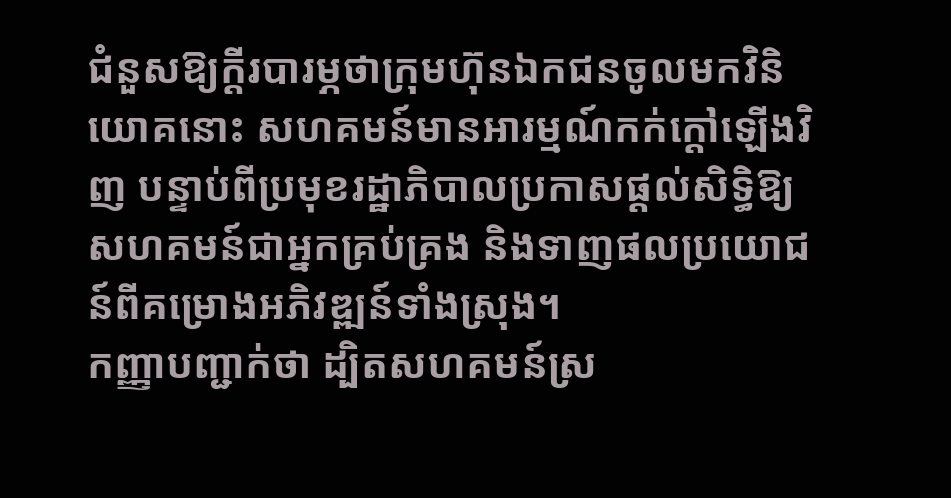ជំនួសឱ្យក្ដីរបារម្ភថាក្រុមហ៊ុនឯកជនចូលមកវិនិយោគនោះ សហគមន៍មានអារម្មណ៍កក់ក្ដៅឡើងវិញ បន្ទាប់ពីប្រមុខរដ្ឋាភិបាលប្រកាសផ្ដល់សិទ្ធិឱ្យសហគមន៍ជាអ្នកគ្រប់គ្រង និងទាញផលប្រយោជន៍ពីគម្រោងអភិវឌ្ឍន៍ទាំងស្រុង។
កញ្ញាបញ្ជាក់ថា ដ្បិតសហគមន៍ស្រ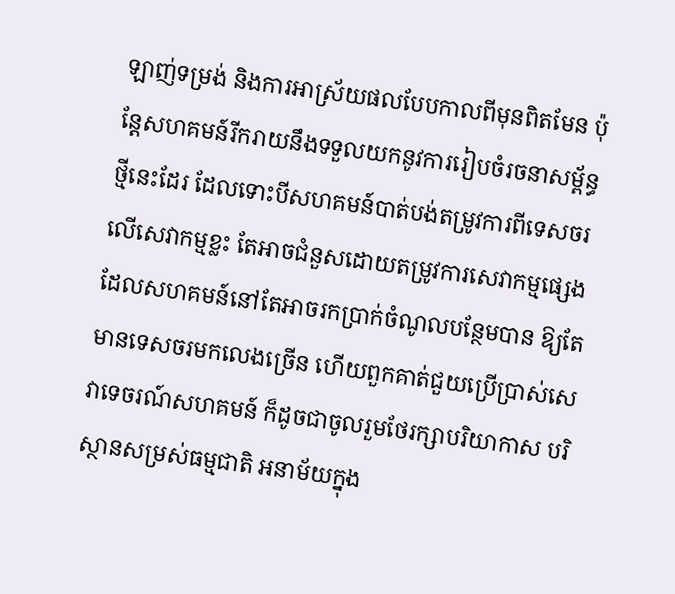ឡាញ់ទម្រង់ និងការអាស្រ័យផលបែបកាលពីមុនពិតមែន ប៉ុន្តែសហគមន៍រីករាយនឹងទទួលយកនូវការរៀបចំរចនាសម្ព័ន្ធថ្មីនេះដែរ ដែលទោះបីសហគមន៍បាត់បង់តម្រូវការពីទេសចរលើសេវាកម្មខ្លះ តែអាចជំនួសដោយតម្រូវការសេវាកម្មផ្សេង ដែលសហគមន៍នៅតែអាចរកប្រាក់ចំណូលបន្ថែមបាន ឱ្យតែមានទេសចរមកលេងច្រើន ហើយពួកគាត់ជួយប្រើប្រាស់សេវាទេចរណ៍សហគមន៍ ក៏ដូចជាចូលរួមថែរក្សាបរិយាកាស បរិស្ថានសម្រស់ធម្មជាតិ អនាម័យក្នុង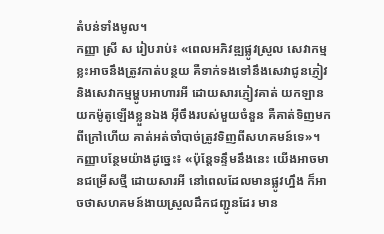តំបន់ទាំងមូល។
កញ្ញា ស្រី ស រៀបរាប់៖ «ពេលអភិវឌ្ឍផ្លូវស្រួល សេវាកម្មខ្លះអាចនឹងត្រូវកាត់បន្ថយ គឺទាក់ទងទៅនឹងសេវាជូនភ្ញៀវ និងសេវាកម្មម្ហូបអាហារអី ដោយសារភ្ញៀវគាត់ យកឡាន យកម៉ូតូឡើងខ្លួនឯង អ៊ីចឹងរបស់មួយចំនួន គឺគាត់ទិញមកពីក្រៅហើយ គាត់អត់ចាំបាច់ត្រូវទិញពីសហគមន៍ទេ»។
កញ្ញាបន្ថែមយ៉ាងដូច្នេះ៖ «ប៉ុន្តែទន្ទឹមនឹងនេះ យើងអាចមានជម្រើសថ្មី ដោយសារអី នៅពេលដែលមានផ្លូវហ្នឹង ក៏អាចថាសហគមន៍ងាយស្រួលដឹកជញ្ជូនដែរ មាន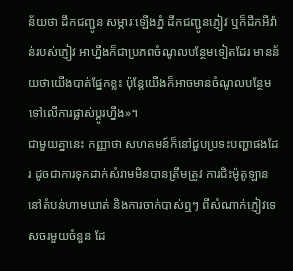ន័យថា ដឹកជញ្ជូន សម្ភារៈឡើងភ្នំ ដឹកជញ្ជូនភ្ញៀវ ឬក៏ដឹកអីវ៉ាន់របស់ភ្ញៀវ អាហ្នឹងក៏ជាប្រភពចំណូលបន្ថែមទៀតដែរ មានន័យថាយើងបាត់ផ្នែកខ្លះ ប៉ុន្តែយើងក៏អាចមានចំណូលបន្ថែម ទៅលើការផ្លាស់ប្ដូរហ្នឹង»។
ជាមួយគ្នានេះ កញ្ញាថា សហគមន៍ក៏នៅជួបប្រទះបញ្ហាផងដែរ ដូចជាការទុកដាក់សំរាមមិនបានត្រឹមត្រូវ ការជិះម៉ូតូឡាននៅតំបន់ហាមឃាត់ និងការចាក់បាស់ឮៗ ពីសំណាក់ភ្ញៀវទេសចរមួយចំនួន ដែ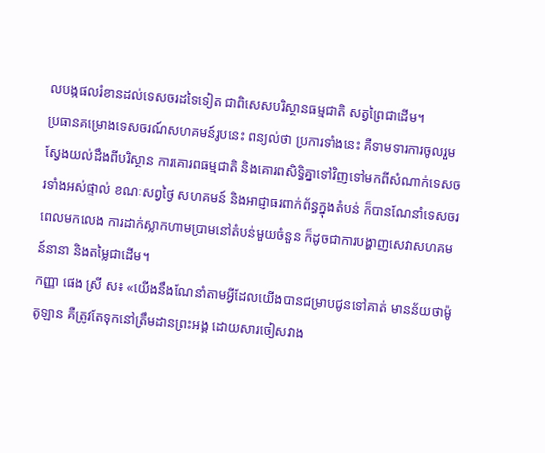លបង្កផលរំខានដល់ទេសចរដទៃទៀត ជាពិសេសបរិស្ថានធម្មជាតិ សត្វព្រៃជាដើម។
ប្រធានគម្រោងទេសចរណ៍សហគមន៍រូបនេះ ពន្យល់ថា ប្រការទាំងនេះ គឺទាមទារការចូលរួម ស្វែងយល់ដឹងពីបរិស្ថាន ការគោរពធម្មជាតិ និងគោរពសិទ្ធិគ្នាទៅវិញទៅមកពីសំណាក់ទេសចរទាំងអស់ផ្ទាល់ ខណៈសព្វថ្ងៃ សហគមន៍ និងអាជ្ញាធរពាក់ព័ន្ធក្នុងតំបន់ ក៏បានណែនាំទេសចរពេលមកលេង ការដាក់ស្លាកហាមប្រាមនៅតំបន់មួយចំនួន ក៏ដូចជាការបង្ហាញសេវាសហគមន៍នានា និងតម្លៃជាដើម។
កញ្ញា ផេង ស្រី ស៖ «យើងនឹងណែនាំតាមអ្វីដែលយើងបានជម្រាបជូនទៅគាត់ មានន័យថាម៉ូតូឡាន គឺត្រូវតែទុកនៅត្រឹមដានព្រះអង្គ ដោយសារចៀសវាង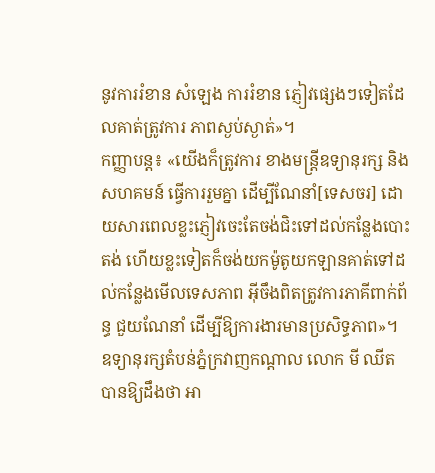នូវការរំខាន សំឡេង ការរំខាន ភ្ញៀវផ្សេងៗទៀតដែលគាត់ត្រូវការ ភាពស្ងប់ស្ងាត់»។
កញ្ញាបន្ត៖ «យើងក៏ត្រូវការ ខាងមន្ត្រីឧទ្យានុរក្ស និងសហគមន៍ ធ្វើការរួមគ្នា ដើម្បីណែនាំ[ទេសចរ] ដោយសារពេលខ្លះភ្ញៀវចេះតែចង់ជិះទៅដល់កន្លែងបោះតង់ ហើយខ្លះទៀតក៏ចង់យកម៉ូតូយកឡានគាត់ទៅដល់កន្លែងមើលទេសភាព អ៊ីចឹងពិតត្រូវការភាគីពាក់ព័ន្ធ ជួយណែនាំ ដើម្បីឱ្យការងារមានប្រសិទ្ធភាព»។
ឧទ្យានុរក្សតំបន់ភ្នំក្រវាញកណ្ដាល លោក មី ឈីត បានឱ្យដឹងថា អា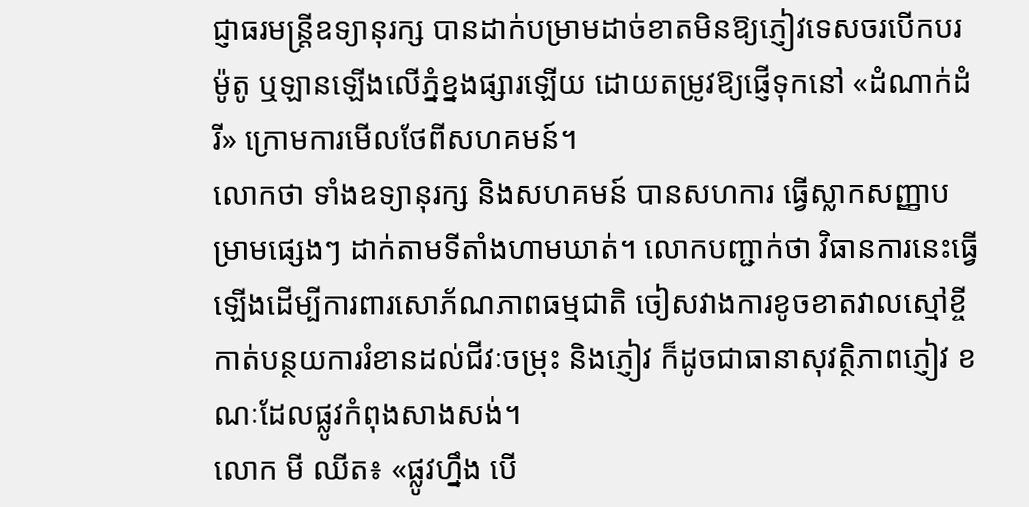ជ្ញាធរមន្ត្រីឧទ្យានុរក្ស បានដាក់បម្រាមដាច់ខាតមិនឱ្យភ្ញៀវទេសចរបើកបរម៉ូតូ ឬឡានឡើងលើភ្នំខ្នងផ្សារឡើយ ដោយតម្រូវឱ្យផ្ញើទុកនៅ «ដំណាក់ដំរី» ក្រោមការមើលថែពីសហគមន៍។
លោកថា ទាំងឧទ្យានុរក្ស និងសហគមន៍ បានសហការ ធ្វើស្លាកសញ្ញាបម្រាមផ្សេងៗ ដាក់តាមទីតាំងហាមឃាត់។ លោកបញ្ជាក់ថា វិធានការនេះធ្វើឡើងដើម្បីការពារសោភ័ណភាពធម្មជាតិ ចៀសវាងការខូចខាតវាលស្មៅខ្ចី កាត់បន្ថយការរំខានដល់ជីវៈចម្រុះ និងភ្ញៀវ ក៏ដូចជាធានាសុវត្ថិភាពភ្ញៀវ ខណៈដែលផ្លូវកំពុងសាងសង់។
លោក មី ឈីត៖ «ផ្លូវហ្នឹង បើ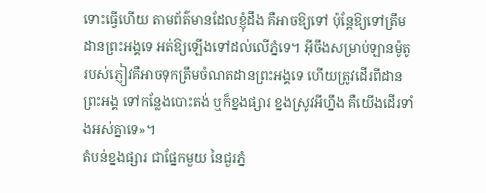ទោះធ្វើហើយ តាមព័ត៌មានដែលខ្ញុំដឹង គឺអាចឱ្យទៅ ប៉ុន្តែឱ្យទៅត្រឹមដានព្រះអង្គទេ អត់ឱ្យឡើងទៅដល់លើភ្នំទេ។ អ៊ីចឹងសម្រាប់ឡានម៉ូតូរបស់ភ្ញៀវគឺអាចទុកត្រឹមចំណតដានព្រះអង្គទេ ហើយត្រូវដើរពីដានព្រះអង្គ ទៅកន្លែងបោះតង់ ឬក៏ខ្នងផ្សារ ខ្នងស្រូវអីហ្នឹង គឺយើងដើរទាំងអស់គ្នាទេ»។
តំបន់ខ្នងផ្សារ ជាផ្នែកមួយ នៃជួរភ្នំ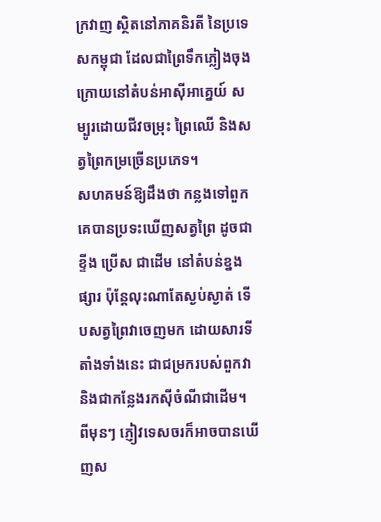ក្រវាញ ស្ថិតនៅភាគនិរតី នៃប្រទេសកម្ពុជា ដែលជាព្រៃទឹកភ្លៀងចុងក្រោយនៅតំបន់អាស៊ីអាគ្នេយ៍ សម្បូរដោយជីវចម្រុះ ព្រៃឈើ និងសត្វព្រៃកម្រច្រើនប្រភេទ។
សហគមន៍ឱ្យដឹងថា កន្លងទៅពួកគេបានប្រទះឃើញសត្វព្រៃ ដូចជាខ្ទីង ប្រើស ជាដើម នៅតំបន់ខ្នងផ្សារ ប៉ុន្ដែលុះណាតែស្ងប់ស្ងាត់ ទើបសត្វព្រៃវាចេញមក ដោយសារទីតាំងទាំងនេះ ជាជម្រករបស់ពួកវា និងជាកន្លែងរកស៊ីចំណីជាដើម។ ពីមុនៗ ភ្ញៀវទេសចរក៏អាចបានឃើញស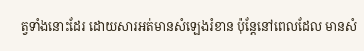ត្វទាំងនោះដែរ ដោយសារអត់មានសំឡេងរំខាន ប៉ុន្តែនៅពេលដែល មានសំ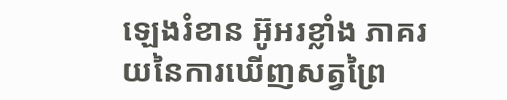ឡេងរំខាន អ៊ូអរខ្លាំង ភាគរយនៃការឃើញសត្វព្រៃ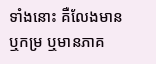ទាំងនោះ គឺលែងមាន ឬកម្រ ឬមានភាគ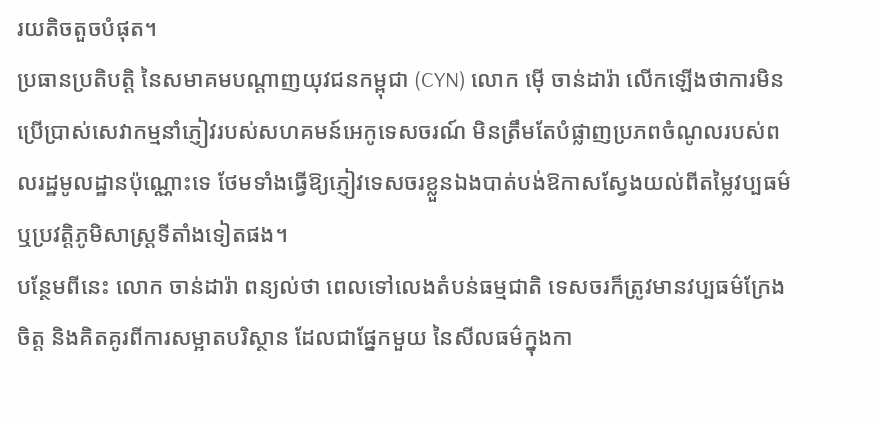រយតិចតួចបំផុត។
ប្រធានប្រតិបត្តិ នៃសមាគមបណ្ដាញយុវជនកម្ពុជា (CYN) លោក ម៉ើ ចាន់ដារ៉ា លើកឡើងថាការមិនប្រើប្រាស់សេវាកម្មនាំភ្ញៀវរបស់សហគមន៍អេកូទេសចរណ៍ មិនត្រឹមតែបំផ្លាញប្រភពចំណូលរបស់ពលរដ្ឋមូលដ្ឋានប៉ុណ្ណោះទេ ថែមទាំងធ្វើឱ្យភ្ញៀវទេសចរខ្លួនឯងបាត់បង់ឱកាសស្វែងយល់ពីតម្លៃវប្បធម៌ ឬប្រវត្តិភូមិសាស្ត្រទីតាំងទៀតផង។
បន្ថែមពីនេះ លោក ចាន់ដារ៉ា ពន្យល់ថា ពេលទៅលេងតំបន់ធម្មជាតិ ទេសចរក៏ត្រូវមានវប្បធម៌ក្រែងចិត្ត និងគិតគូរពីការសម្អាតបរិស្ថាន ដែលជាផ្នែកមួយ នៃសីលធម៌ក្នុងកា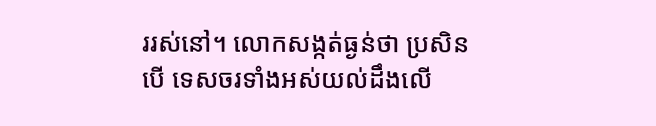ររស់នៅ។ លោកសង្កត់ធ្ងន់ថា ប្រសិនបើ ទេសចរទាំងអស់យល់ដឹងលើ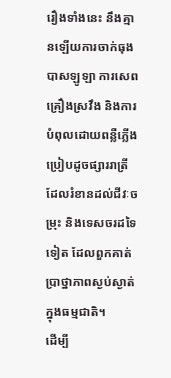រឿងទាំងនេះ នឹងគ្មានឡើយការចាក់ធុងបាសឡូឡា ការសេពគ្រឿងស្រវឹង និងការបំពុលដោយពន្លឺភ្លើង ប្រៀបដូចផ្សាររាត្រី ដែលរំខានដល់ជីវៈចម្រុះ និងទេសចរដទៃទៀត ដែលពួកគាត់ប្រាថ្នាភាពស្ងប់ស្ងាត់ក្នុងធម្មជាតិ។
ដើម្បី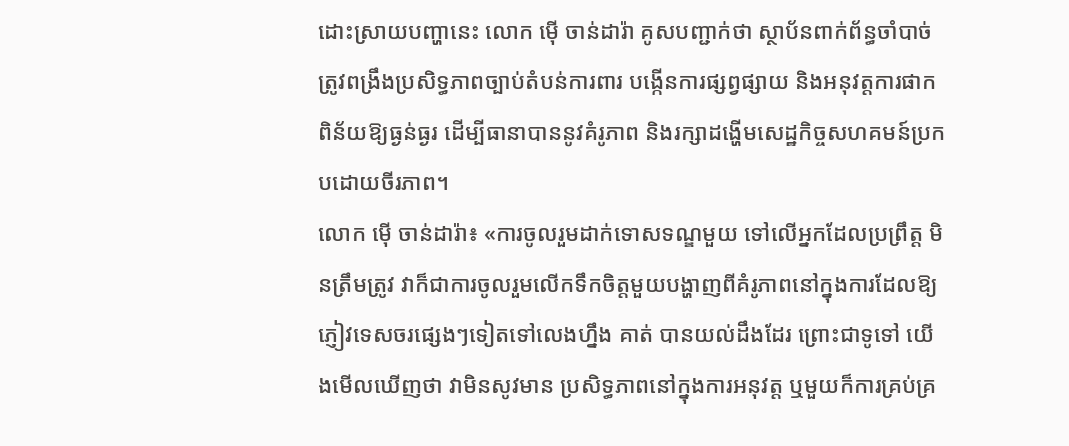ដោះស្រាយបញ្ហានេះ លោក ម៉ើ ចាន់ដារ៉ា គូសបញ្ជាក់ថា ស្ថាប័នពាក់ព័ន្ធចាំបាច់ត្រូវពង្រឹងប្រសិទ្ធភាពច្បាប់តំបន់ការពារ បង្កើនការផ្សព្វផ្សាយ និងអនុវត្តការផាកពិន័យឱ្យធ្ងន់ធ្ងរ ដើម្បីធានាបាននូវគំរូភាព និងរក្សាដង្ហើមសេដ្ឋកិច្ចសហគមន៍ប្រកបដោយចីរភាព។
លោក ម៉ើ ចាន់ដារ៉ា៖ «ការចូលរួមដាក់ទោសទណ្ឌមួយ ទៅលើអ្នកដែលប្រព្រឹត្ត មិនត្រឹមត្រូវ វាក៏ជាការចូលរួមលើកទឹកចិត្តមួយបង្ហាញពីគំរូភាពនៅក្នុងការដែលឱ្យភ្ញៀវទេសចរផ្សេងៗទៀតទៅលេងហ្នឹង គាត់ បានយល់ដឹងដែរ ព្រោះជាទូទៅ យើងមើលឃើញថា វាមិនសូវមាន ប្រសិទ្ធភាពនៅក្នុងការអនុវត្ត ឬមួយក៏ការគ្រប់គ្រ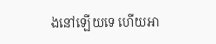ងនៅឡើយទេ ហើយអា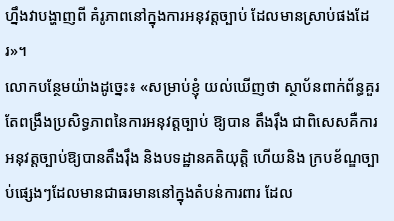ហ្នឹងវាបង្ហាញពី គំរូភាពនៅក្នុងការអនុវត្តច្បាប់ ដែលមានស្រាប់ផងដែរ»។
លោកបន្ថែមយ៉ាងដូច្នេះ៖ «សម្រាប់ខ្ញុំ យល់ឃើញថា ស្ថាប័នពាក់ព័ន្ធគួរតែពង្រឹងប្រសិទ្ធភាពនៃការអនុវត្តច្បាប់ ឱ្យបាន តឹងរ៉ឹង ជាពិសេសគឺការអនុវត្តច្បាប់ឱ្យបានតឹងរ៉ឹង និងបទដ្ឋានគតិយុត្តិ ហើយនិង ក្របខ័ណ្ឌច្បាប់ផ្សេងៗដែលមានជាធរមាននៅក្នុងតំបន់ការពារ ដែល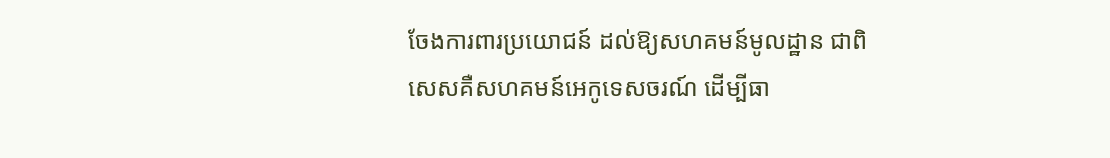ចែងការពារប្រយោជន៍ ដល់ឱ្យសហគមន៍មូលដ្ឋាន ជាពិសេសគឺសហគមន៍អេកូទេសចរណ៍ ដើម្បីធា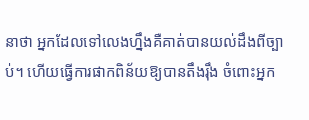នាថា អ្នកដែលទៅលេងហ្នឹងគឺគាត់បានយល់ដឹងពីច្បាប់។ ហើយធ្វើការផាកពិន័យឱ្យបានតឹងរ៉ឹង ចំពោះអ្នក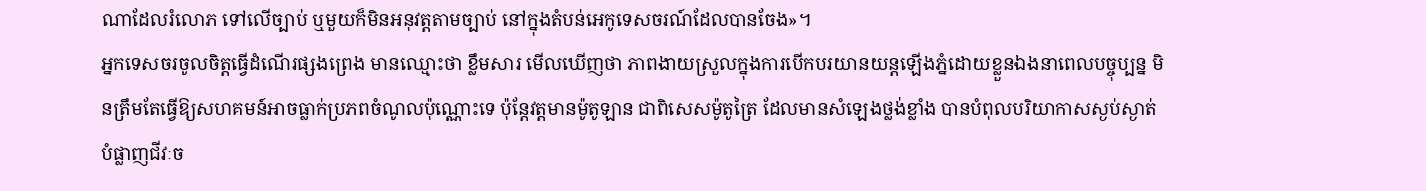ណាដែលរំលោភ ទៅលើច្បាប់ ឬមួយក៏មិនអនុវត្តតាមច្បាប់ នៅក្នុងតំបន់អេកូទេសចរណ៍ដែលបានចែង»។
អ្នកទេសចរចូលចិត្តធ្វើដំណើរផ្សងព្រេង មានឈ្មោះថា ខ្លឹមសារ មើលឃើញថា ភាពងាយស្រួលក្នុងការបើកបរយានយន្តឡើងភ្នំដោយខ្លួនឯងនាពេលបច្ចុប្បន្ន មិនត្រឹមតែធ្វើឱ្យសហគមន៍អាចធ្លាក់ប្រភពចំណូលប៉ុណ្ណោះទេ ប៉ុន្ដែវត្តមានម៉ូតូឡាន ជាពិសេសម៉ូតូត្រៃ ដែលមានសំឡេងថ្លង់ខ្លាំង បានបំពុលបរិយាកាសស្ងប់ស្ងាត់ បំផ្លាញជីវៈច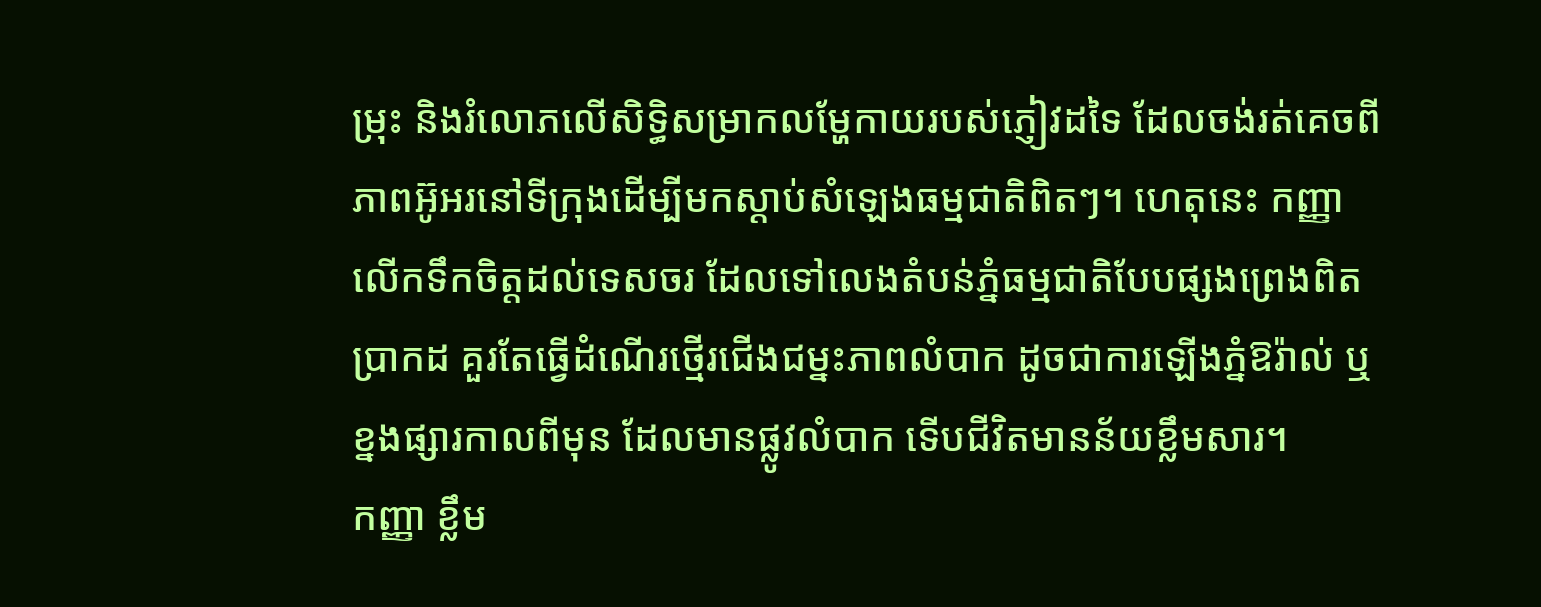ម្រុះ និងរំលោភលើសិទ្ធិសម្រាកលម្ហែកាយរបស់ភ្ញៀវដទៃ ដែលចង់រត់គេចពីភាពអ៊ូអរនៅទីក្រុងដើម្បីមកស្ដាប់សំឡេងធម្មជាតិពិតៗ។ ហេតុនេះ កញ្ញាលើកទឹកចិត្តដល់ទេសចរ ដែលទៅលេងតំបន់ភ្នំធម្មជាតិបែបផ្សងព្រេងពិតប្រាកដ គួរតែធ្វើដំណើរថ្មើរជើងជម្នះភាពលំបាក ដូចជាការឡើងភ្នំឱរ៉ាល់ ឬខ្នងផ្សារកាលពីមុន ដែលមានផ្លូវលំបាក ទើបជីវិតមានន័យខ្លឹមសារ។
កញ្ញា ខ្លឹម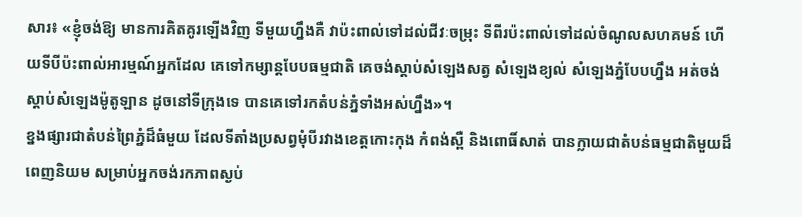សារ៖ «ខ្ញុំចង់ឱ្យ មានការគិតគូរឡើងវិញ ទីមួយហ្នឹងគឺ វាប៉ះពាល់ទៅដល់ជីវៈចម្រុះ ទីពីរប៉ះពាល់ទៅដល់ចំណូលសហគមន៍ ហើយទីបីប៉ះពាល់អារម្មណ៍អ្នកដែល គេទៅកម្សាន្តបែបធម្មជាតិ គេចង់ស្ដាប់សំឡេងសត្វ សំឡេងខ្យល់ សំឡេងភ្នំបែបហ្នឹង អត់ចង់ស្ដាប់សំឡេងម៉ូតូឡាន ដូចនៅទីក្រុងទេ បានគេទៅរកតំបន់ភ្នំទាំងអស់ហ្នឹង»។
ខ្នងផ្សារជាតំបន់ព្រៃភ្នំដ៏ធំមួយ ដែលទីតាំងប្រសព្វមុំបីរវាងខេត្តកោះកុង កំពង់ស្ពឺ និងពោធិ៍សាត់ បានក្លាយជាតំបន់ធម្មជាតិមួយដ៏ពេញនិយម សម្រាប់អ្នកចង់រកភាពស្ងប់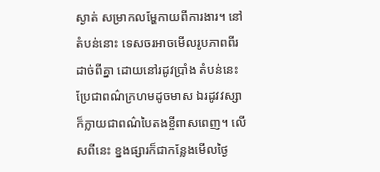ស្ងាត់ សម្រាកលម្ហែកាយពីការងារ។ នៅតំបន់នោះ ទេសចរអាចមើលរូបភាពពីរដាច់ពីគ្នា ដោយនៅរដូវប្រាំង តំបន់នេះប្រែជាពណ៌ក្រហមដូចមាស ឯរដូវវស្សា ក៏ក្លាយជាពណ៌បៃតងខ្ចីពាសពេញ។ លើសពីនេះ ខ្នងផ្សារក៏ជាកន្លែងមើលថ្ងៃ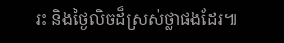រះ និងថ្ងៃលិចដ៏ស្រស់ថ្លាផងដែរ៕